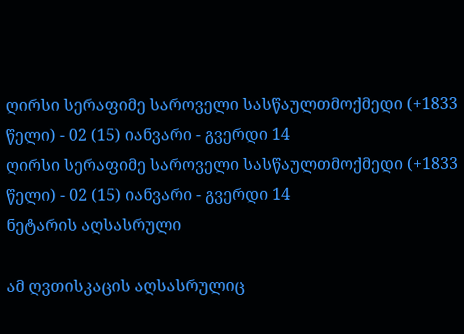ღირსი სერაფიმე საროველი სასწაულთმოქმედი (+1833 წელი) - 02 (15) იანვარი - გვერდი 14
ღირსი სერაფიმე საროველი სასწაულთმოქმედი (+1833 წელი) - 02 (15) იანვარი - გვერდი 14
ნეტარის აღსასრული

ამ ღვთისკაცის აღსასრულიც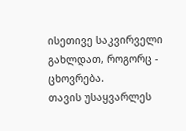ისეთივე საკვირველი გახლდათ, როგორც - ცხოვრება.
თავის უსაყვარლეს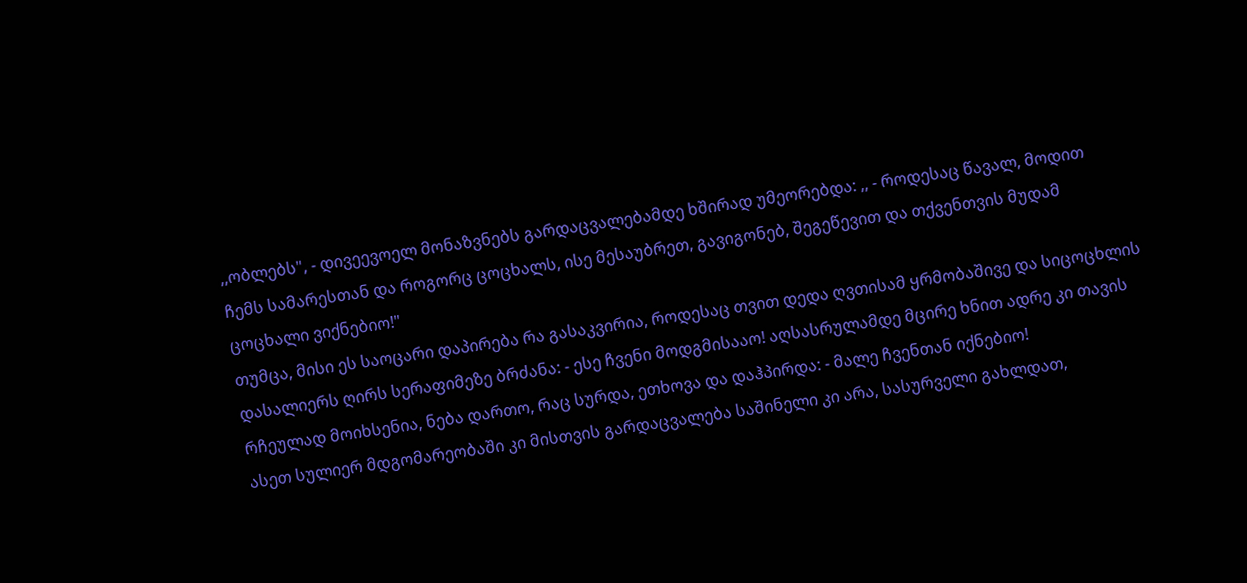,,ობლებს", - დივეევოელ მონაზვნებს გარდაცვალებამდე ხშირად უმეორებდა: ,, - როდესაც წავალ, მოდით ჩემს სამარესთან და როგორც ცოცხალს, ისე მესაუბრეთ, გავიგონებ, შეგეწევით და თქვენთვის მუდამ ცოცხალი ვიქნებიო!"
თუმცა, მისი ეს საოცარი დაპირება რა გასაკვირია, როდესაც თვით დედა ღვთისამ ყრმობაშივე და სიცოცხლის დასალიერს ღირს სერაფიმეზე ბრძანა: - ესე ჩვენი მოდგმისააო! აღსასრულამდე მცირე ხნით ადრე კი თავის რჩეულად მოიხსენია, ნება დართო, რაც სურდა, ეთხოვა და დაჰპირდა: - მალე ჩვენთან იქნებიო!
ასეთ სულიერ მდგომარეობაში კი მისთვის გარდაცვალება საშინელი კი არა, სასურველი გახლდათ,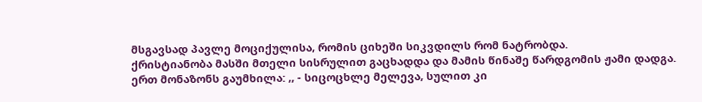მსგავსად პავლე მოციქულისა, რომის ციხეში სიკვდილს რომ ნატრობდა.
ქრისტიანობა მასში მთელი სისრულით გაცხადდა და მამის წინაშე წარდგომის ჟამი დადგა. ერთ მონაზონს გაუმხილა: ,, - სიცოცხლე მელევა, სულით კი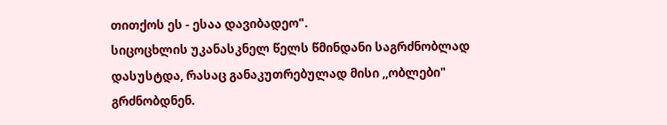თითქოს ეს - ესაა დავიბადეო".
სიცოცხლის უკანასკნელ წელს წმინდანი საგრძნობლად დასუსტდა, რასაც განაკუთრებულად მისი ,,ობლები" გრძნობდნენ.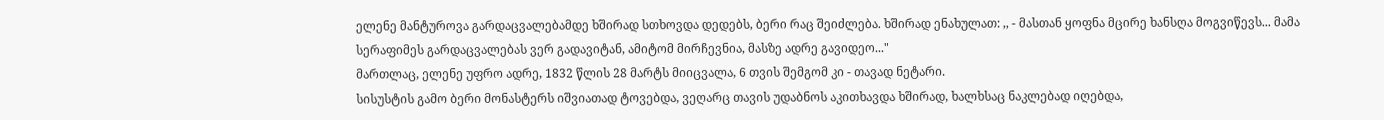ელენე მანტუროვა გარდაცვალებამდე ხშირად სთხოვდა დედებს, ბერი რაც შეიძლება. ხშირად ენახულათ: ,, - მასთან ყოფნა მცირე ხანსღა მოგვიწევს... მამა სერაფიმეს გარდაცვალებას ვერ გადავიტან, ამიტომ მირჩევნია, მასზე ადრე გავიდეო..."
მართლაც, ელენე უფრო ადრე, 1832 წლის 28 მარტს მიიცვალა, 6 თვის შემგომ კი - თავად ნეტარი.
სისუსტის გამო ბერი მონასტერს იშვიათად ტოვებდა, ვეღარც თავის უდაბნოს აკითხავდა ხშირად, ხალხსაც ნაკლებად იღებდა,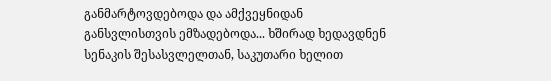განმარტოვდებოდა და ამქვეყნიდან განსვლისთვის ემზადებოდა... ხშირად ხედავდნენ სენაკის შესასვლელთან, საკუთარი ხელით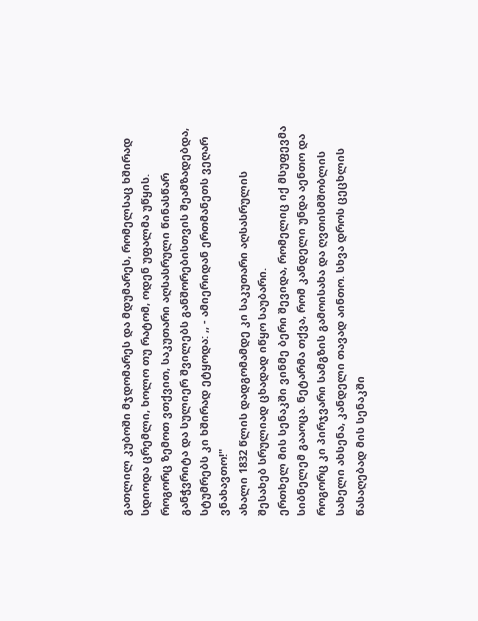გათლილ კუბოში მჯდომარეს და მდუმარეს, რომელსაც ხშირად სდიოდა ცრემლი, ხოლო თუ რატომ, ოდენ უფალმა უწყის.
როგორც ზემოთ ვთქვით, საკუთარი აღსასრული წინასწარ განჭვრიტა და სულიერ შვილებს განშორებისთვის შეამზადებდა, სტუმრებს კი ხშირად ეტყოდა: ,, - ამიერიდან ერთმანეთს ვეღარ ვნახავთო!"
ახალი 1832 წლის დადგომამდე კი საკუთარი აღსასრულის შესახებ სრულიად ცხადად იწყო საუბარი.
ერთხელ მის სენაკში ვინმე ბერი შევიდა, რომელიც იქ მსუფევმა სიბნელემ გააოცა. ნეტარმა თქვა, რომ კანდელი უნდა აენთო და როგორც კი პირჯვარი სამგზის გამოისახა და ღვთისმშობლის სახელი ახსენა, კანდელი თავად აინთო. სხვა დროს ცეცხლის წასაღებად მის სენაკში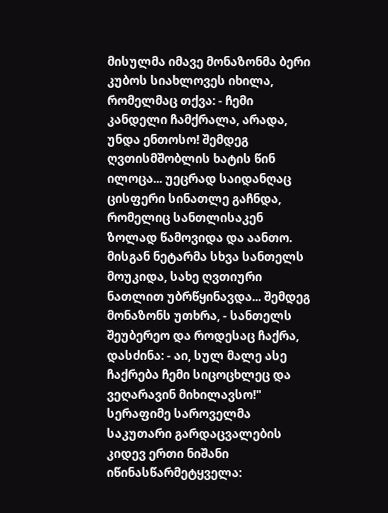მისულმა იმავე მონაზონმა ბერი კუბოს სიახლოვეს იხილა, რომელმაც თქვა: - ჩემი კანდელი ჩამქრალა, არადა, უნდა ენთოსო! შემდეგ ღვთისმშობლის ხატის წინ ილოცა... უეცრად საიდანღაც ცისფერი სინათლე გაჩნდა, რომელიც სანთლისაკენ ზოლად წამოვიდა და აანთო. მისგან ნეტარმა სხვა სანთელს მოუკიდა, სახე ღვთიური ნათლით უბრწყინავდა... შემდეგ მონაზონს უთხრა, - სანთელს შეუბერეო და როდესაც ჩაქრა, დასძინა: - აი, სულ მალე ასე ჩაქრება ჩემი სიცოცხლეც და ვეღარავინ მიხილავსო!"
სერაფიმე საროველმა საკუთარი გარდაცვალების კიდევ ერთი ნიშანი იწინასწარმეტყველა: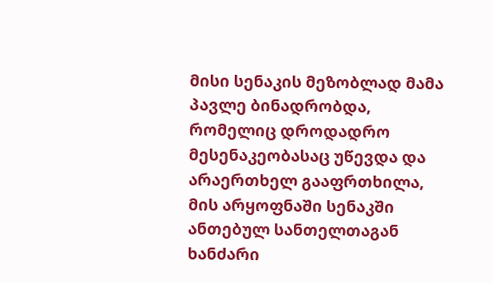მისი სენაკის მეზობლად მამა პავლე ბინადრობდა, რომელიც დროდადრო მესენაკეობასაც უწევდა და არაერთხელ გააფრთხილა, მის არყოფნაში სენაკში ანთებულ სანთელთაგან ხანძარი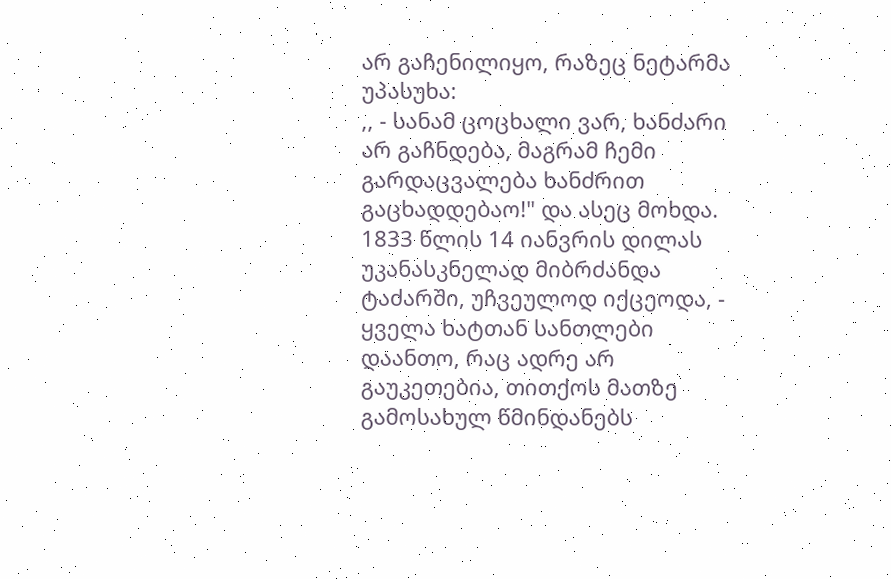არ გაჩენილიყო, რაზეც ნეტარმა უპასუხა:
,, - სანამ ცოცხალი ვარ, ხანძარი არ გაჩნდება, მაგრამ ჩემი გარდაცვალება ხანძრით გაცხადდებაო!" და ასეც მოხდა.
1833 წლის 14 იანვრის დილას უკანასკნელად მიბრძანდა ტაძარში, უჩვეულოდ იქცეოდა, - ყველა ხატთან სანთლები დაანთო, რაც ადრე არ გაუკეთებია, თითქოს მათზე გამოსახულ წმინდანებს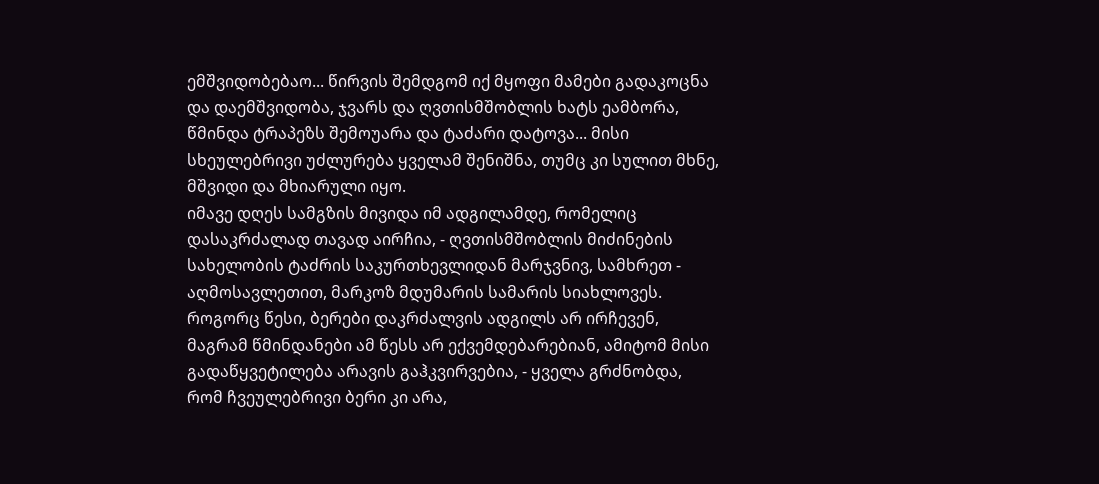ემშვიდობებაო... წირვის შემდგომ იქ მყოფი მამები გადაკოცნა და დაემშვიდობა, ჯვარს და ღვთისმშობლის ხატს ეამბორა, წმინდა ტრაპეზს შემოუარა და ტაძარი დატოვა... მისი სხეულებრივი უძლურება ყველამ შენიშნა, თუმც კი სულით მხნე, მშვიდი და მხიარული იყო.
იმავე დღეს სამგზის მივიდა იმ ადგილამდე, რომელიც დასაკრძალად თავად აირჩია, - ღვთისმშობლის მიძინების სახელობის ტაძრის საკურთხევლიდან მარჯვნივ, სამხრეთ - აღმოსავლეთით, მარკოზ მდუმარის სამარის სიახლოვეს.
როგორც წესი, ბერები დაკრძალვის ადგილს არ ირჩევენ, მაგრამ წმინდანები ამ წესს არ ექვემდებარებიან, ამიტომ მისი გადაწყვეტილება არავის გაჰკვირვებია, - ყველა გრძნობდა, რომ ჩვეულებრივი ბერი კი არა,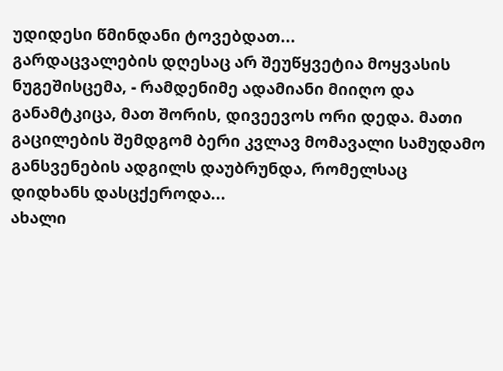უდიდესი წმინდანი ტოვებდათ...
გარდაცვალების დღესაც არ შეუწყვეტია მოყვასის ნუგეშისცემა, - რამდენიმე ადამიანი მიიღო და განამტკიცა, მათ შორის, დივეევოს ორი დედა. მათი გაცილების შემდგომ ბერი კვლავ მომავალი სამუდამო განსვენების ადგილს დაუბრუნდა, რომელსაც დიდხანს დასცქეროდა...
ახალი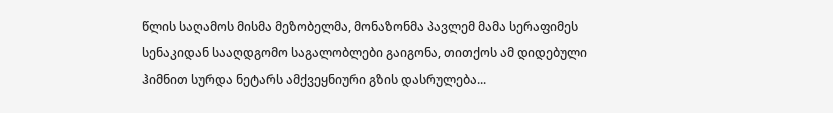წლის საღამოს მისმა მეზობელმა, მონაზონმა პავლემ მამა სერაფიმეს სენაკიდან სააღდგომო საგალობლები გაიგონა, თითქოს ამ დიდებული ჰიმნით სურდა ნეტარს ამქვეყნიური გზის დასრულება...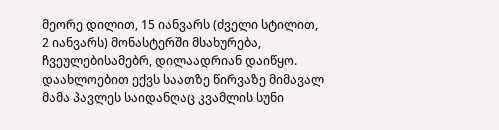მეორე დილით, 15 იანვარს (ძველი სტილით, 2 იანვარს) მონასტერში მსახურება, ჩვეულებისამებრ, დილაადრიან დაიწყო. დაახლოებით ექვს საათზე წირვაზე მიმავალ მამა პავლეს საიდანღაც კვამლის სუნი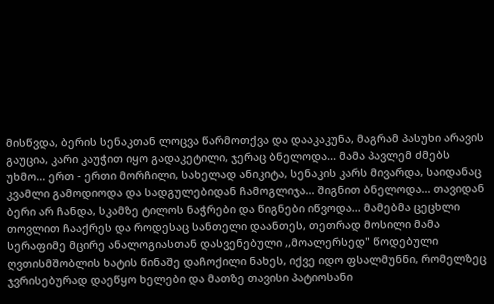მისწვდა, ბერის სენაკთან ლოცვა წარმოთქვა და დააკაკუნა, მაგრამ პასუხი არავის გაუცია, კარი კაუჭით იყო გადაკეტილი, ჯერაც ბნელოდა... მამა პავლემ ძმებს უხმო... ერთ - ერთი მორჩილი, სახელად ანიკიტა, სენაკის კარს მივარდა, საიდანაც კვამლი გამოდიოდა და სადგულებიდან ჩამოგლიჯა... შიგნით ბნელოდა... თავიდან ბერი არ ჩანდა, სკამზე ტილოს ნაჭრები და წიგნები იწვოდა... მამებმა ცეცხლი თოვლით ჩააქრეს და როდესაც სანთელი დაანთეს, თეთრად მოსილი მამა სერაფიმე მცირე ანალოგიასთან დასვენებული ,,მოალერსედ" წოდებული ღვთისმშობლის ხატის წინაშე დაჩოქილი ნახეს, იქვე იდო ფსალმუნნი, რომელზეც ჯვრისებურად დაეწყო ხელები და მათზე თავისი პატიოსანი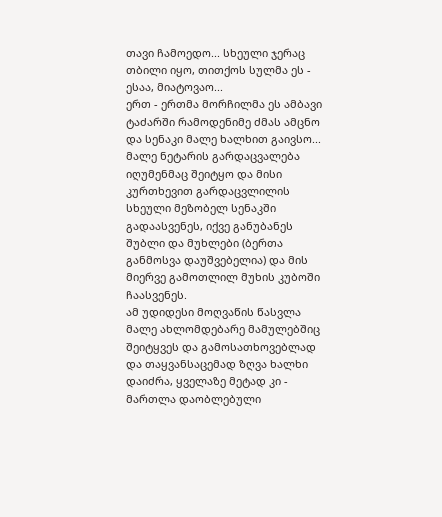თავი ჩამოედო... სხეული ჯერაც თბილი იყო, თითქოს სულმა ეს - ესაა, მიატოვაო...
ერთ - ერთმა მორჩილმა ეს ამბავი ტაძარში რამოდენიმე ძმას ამცნო და სენაკი მალე ხალხით გაივსო... მალე ნეტარის გარდაცვალება იღუმენმაც შეიტყო და მისი კურთხევით გარდაცვლილის სხეული მეზობელ სენაკში გადაასვენეს, იქვე განუბანეს შუბლი და მუხლები (ბერთა განმოსვა დაუშვებელია) და მის მიერვე გამოთლილ მუხის კუბოში ჩაასვენეს.
ამ უდიდესი მოღვაწის წასვლა მალე ახლომდებარე მამულებშიც შეიტყვეს და გამოსათხოვებლად და თაყვანსაცემად ზღვა ხალხი დაიძრა, ყველაზე მეტად კი - მართლა დაობლებული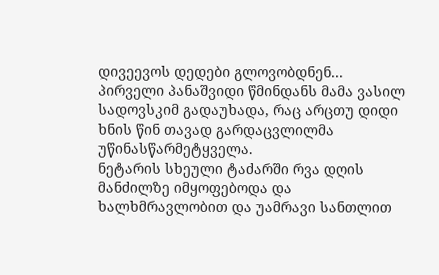დივეევოს დედები გლოვობდნენ...
პირველი პანაშვიდი წმინდანს მამა ვასილ სადოვსკიმ გადაუხადა, რაც არცთუ დიდი ხნის წინ თავად გარდაცვლილმა უწინასწარმეტყველა.
ნეტარის სხეული ტაძარში რვა დღის მანძილზე იმყოფებოდა და ხალხმრავლობით და უამრავი სანთლით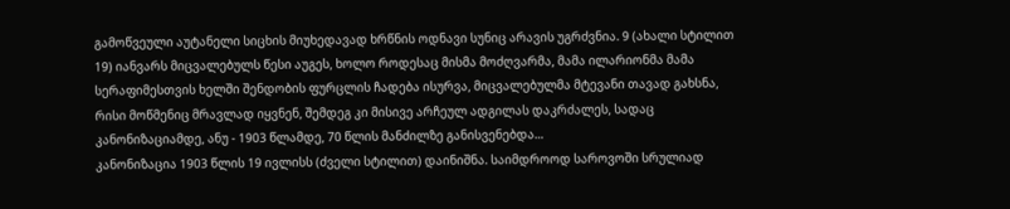გამოწვეული აუტანელი სიცხის მიუხედავად ხრწნის ოდნავი სუნიც არავის უგრძვნია. 9 (ახალი სტილით 19) იანვარს მიცვალებულს წესი აუგეს, ხოლო როდესაც მისმა მოძღვარმა, მამა ილარიონმა მამა სერაფიმესთვის ხელში შენდობის ფურცლის ჩადება ისურვა, მიცვალებულმა მტევანი თავად გახსნა, რისი მოწმენიც მრავლად იყვნენ, შემდეგ კი მისივე არჩეულ ადგილას დაკრძალეს, სადაც კანონიზაციამდე, ანუ - 1903 წლამდე, 70 წლის მანძილზე განისვენებდა...
კანონიზაცია 1903 წლის 19 ივლისს (ძველი სტილით) დაინიშნა. საიმდროოდ საროვოში სრულიად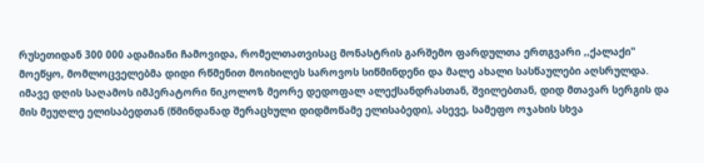რუსეთიდან 300 000 ადამიანი ჩამოვიდა, რომელთათვისაც მონასტრის გარშემო ფარდულთა ერთგვარი ,,ქალაქი" მოეწყო, მომლოცველებმა დიდი რწმენით მოიხილეს საროვოს სიწმინდენი და მალე ახალი სასწაულები აღსრულდა.
იმავე დღის საღამოს იმპერატორი ნიკოლოზ მეორე დედოფალ ალექსანდრასთან, შვილებთან, დიდ მთავარ სერგის და მის მეუღლე ელისაბედთან (წმინდანად შერაცხული დიდმოწამე ელისაბედი), ასევე, სამეფო ოჯახის სხვა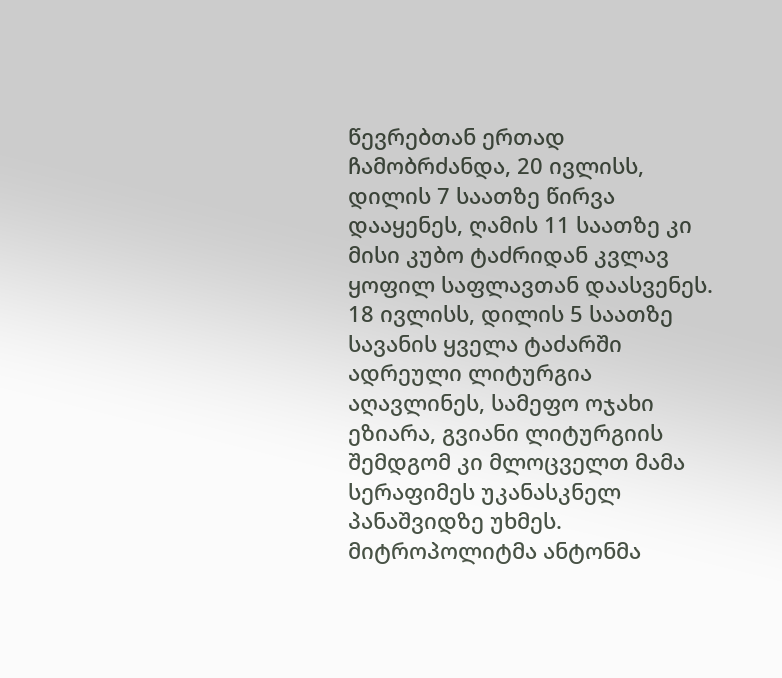წევრებთან ერთად ჩამობრძანდა, 20 ივლისს, დილის 7 საათზე წირვა დააყენეს, ღამის 11 საათზე კი მისი კუბო ტაძრიდან კვლავ ყოფილ საფლავთან დაასვენეს.
18 ივლისს, დილის 5 საათზე სავანის ყველა ტაძარში ადრეული ლიტურგია აღავლინეს, სამეფო ოჯახი ეზიარა, გვიანი ლიტურგიის შემდგომ კი მლოცველთ მამა სერაფიმეს უკანასკნელ პანაშვიდზე უხმეს. მიტროპოლიტმა ანტონმა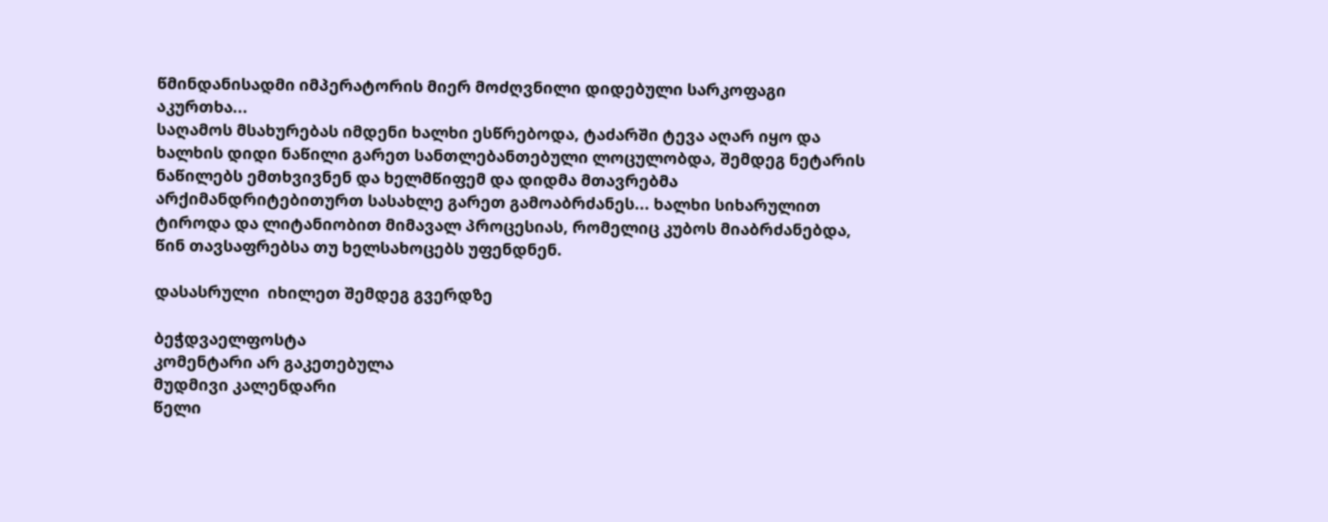წმინდანისადმი იმპერატორის მიერ მოძღვნილი დიდებული სარკოფაგი აკურთხა...
საღამოს მსახურებას იმდენი ხალხი ესწრებოდა, ტაძარში ტევა აღარ იყო და ხალხის დიდი ნაწილი გარეთ სანთლებანთებული ლოცულობდა, შემდეგ ნეტარის ნაწილებს ემთხვივნენ და ხელმწიფემ და დიდმა მთავრებმა არქიმანდრიტებითურთ სასახლე გარეთ გამოაბრძანეს... ხალხი სიხარულით ტიროდა და ლიტანიობით მიმავალ პროცესიას, რომელიც კუბოს მიაბრძანებდა, წინ თავსაფრებსა თუ ხელსახოცებს უფენდნენ.

დასასრული  იხილეთ შემდეგ გვერდზე

ბეჭდვაელფოსტა
კომენტარი არ გაკეთებულა
მუდმივი კალენდარი
წელი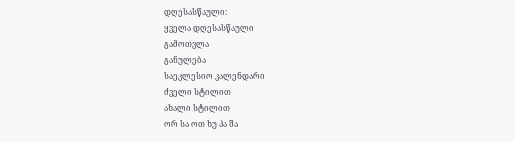დღესასწაული:
ყველა დღესასწაული
გამოთვლა
განულება
საეკლესიო კალენდარი
ძველი სტილით
ახალი სტილით
ორ სა ოთ ხუ პა შა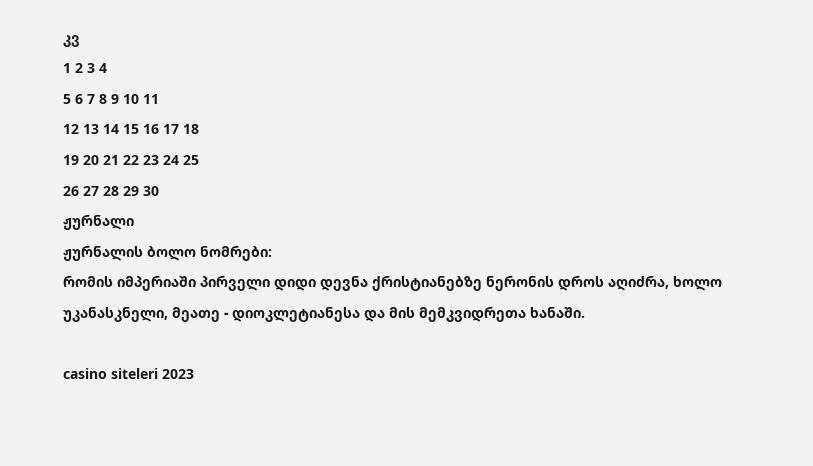კვ
1 2 3 4
5 6 7 8 9 10 11
12 13 14 15 16 17 18
19 20 21 22 23 24 25
26 27 28 29 30
ჟურნალი
ჟურნალის ბოლო ნომრები:
რომის იმპერიაში პირველი დიდი დევნა ქრისტიანებზე ნერონის დროს აღიძრა, ხოლო უკანასკნელი, მეათე - დიოკლეტიანესა და მის მემკვიდრეთა ხანაში.

casino siteleri 2023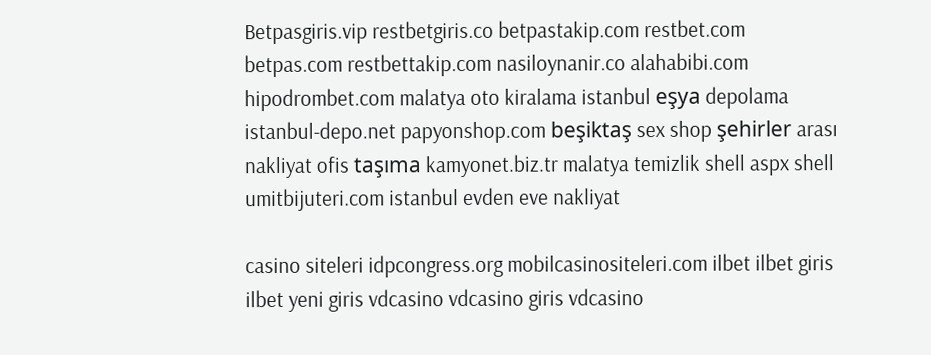Betpasgiris.vip restbetgiris.co betpastakip.com restbet.com betpas.com restbettakip.com nasiloynanir.co alahabibi.com hipodrombet.com malatya oto kiralama istanbul eşya depolama istanbul-depo.net papyonshop.com beşiktaş sex shop şehirler arası nakliyat ofis taşıma kamyonet.biz.tr malatya temizlik shell aspx shell umitbijuteri.com istanbul evden eve nakliyat

casino siteleri idpcongress.org mobilcasinositeleri.com ilbet ilbet giris ilbet yeni giris vdcasino vdcasino giris vdcasino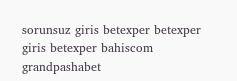sorunsuz giris betexper betexper giris betexper bahiscom grandpashabet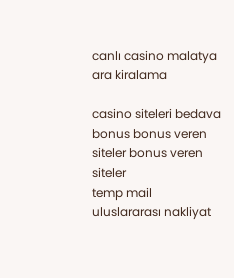canlı casino malatya ara kiralama

casino siteleri bedava bonus bonus veren siteler bonus veren siteler
temp mail uluslararası nakliyat